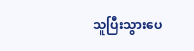သူပြီးသွားပေ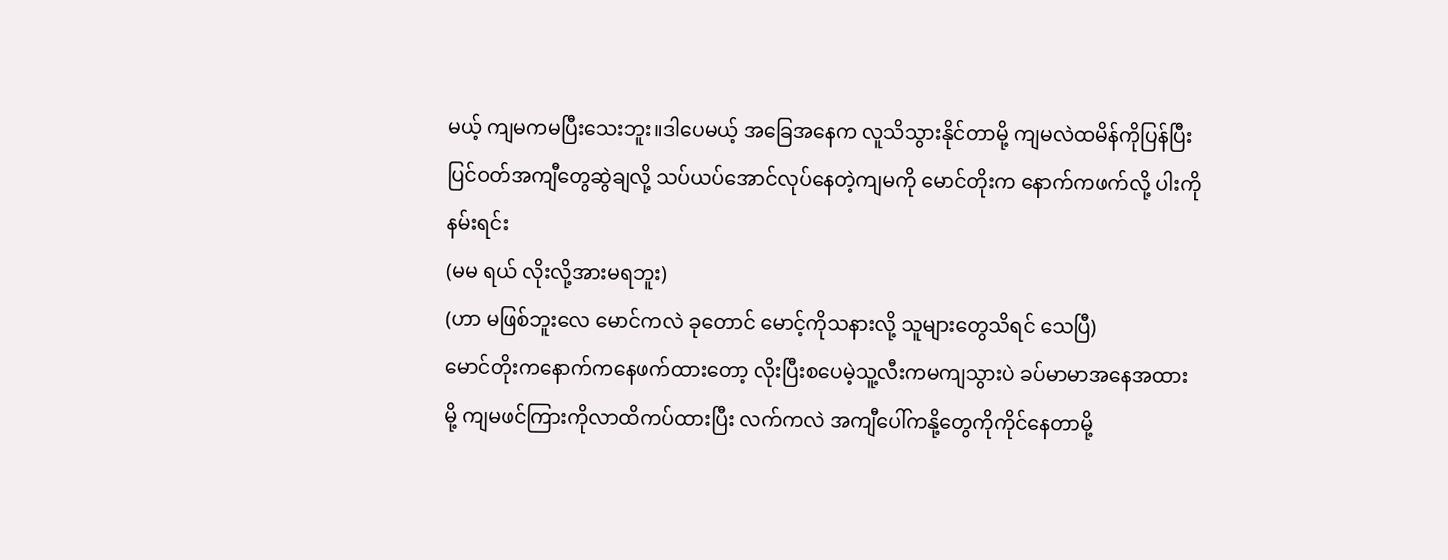မယ့် ကျမကမပြီးသေးဘူး။ဒါပေမယ့် အခြေအနေက လူသိသွားနိုင်တာမို့ ကျမလဲထမိန်ကိုပြန်ပြီး ပြင်ဝတ်အကျီတွေဆွဲချလို့ သပ်ယပ်အောင်လုပ်နေတဲ့ကျမကို မောင်တိုးက နောက်ကဖက်လို့ ပါးကိုနမ်းရင်း
(မမ ရယ် လိုးလို့အားမရဘူး)
(ဟာ မဖြစ်ဘူးလေ မောင်ကလဲ ခုတောင် မောင့်ကိုသနားလို့ သူများတွေသိရင် သေပြီ)
မောင်တိုးကနောက်ကနေဖက်ထားတော့ လိုးပြီးစပေမဲ့သူ့လီးကမကျသွားပဲ ခပ်မာမာအနေအထားမို့ ကျမဖင်ကြားကိုလာထိကပ်ထားပြီး လက်ကလဲ အကျီပေါ်ကနို့တွေကိုကိုင်နေတာမို့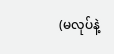(မလုပ်နဲ့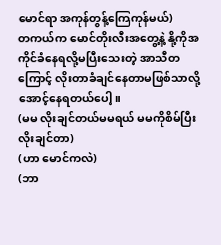မောင်ရာ အကုန်တွန့်ကြေကုန်မယ်)
တကယ်က မောင်တိုးလီးအတွေ့နဲ့ နို့ကိုအကိုင်ခံနေရလို့မပြီးသေးတဲ့ အာသီတကြောင့် လိုးတာခံချင်နေတာမဖြစ်သာလို့အောင့်နေရတယ်ပေါ့။
(မမ လိုးချင်တယ်မမရယ် မမကိုစိမ်ပြီးလိုးချင်တာ)
(ဟာ မောင်ကလဲ)
(ဘာ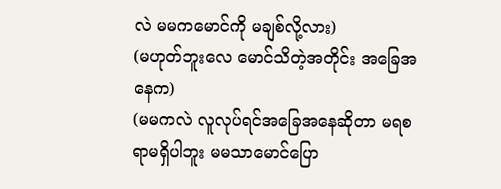လဲ မမကမောင်ကို မချစ်လို့လား)
(မဟုတ်ဘူးလေ မောင်သိတဲ့အတိုင်း အခြေအနေက)
(မမကလဲ လူလုပ်ရင်အခြေအနေဆိုတာ မရစရာမရှိပါဘူး မမသာမောင်ပြော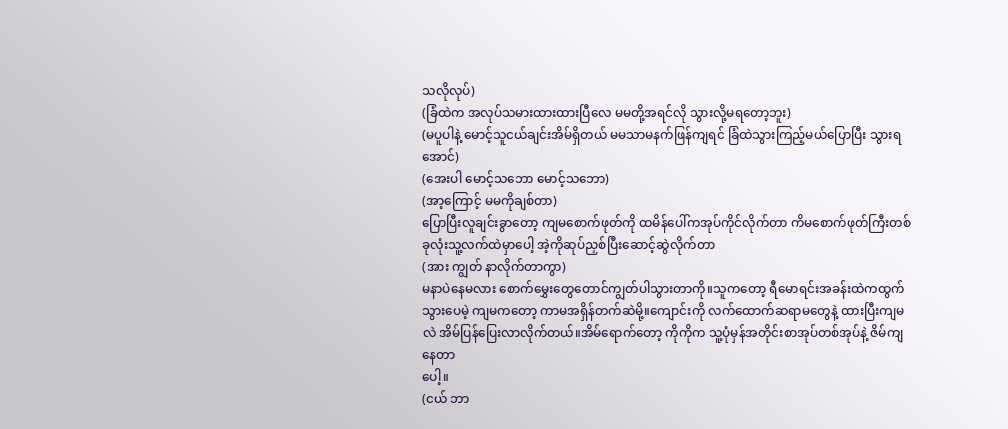သလိုလုပ်)
(ခြံထဲက အလုပ်သမားထားထားပြီလေ မမတို့အရင်လို သွားလို့မရတော့ဘူး)
(မပူပါနဲ့ မောင့်သူငယ်ချင်းအိမ်ရှိတယ် မမသာမနက်ဖြန်ကျရင် ခြံထဲသွားကြည့်မယ်ပြောပြီး သွားရအောင်)
(အေးပါ မောင့်သဘော မောင့်သဘော)
(အာ့ကြောင့် မမကိုချစ်တာ)
ပြောပြီးလူချင်းခွာတော့ ကျမစောက်ဖုတ်ကို ထမိန်ပေါ်ကအုပ်ကိုင်လိုက်တာ ကိမစောက်ဖုတ်ကြီးတစ်ခုလုံးသူ့လက်ထဲမှာပေါ့ အဲ့ကိုဆုပ်ညှစ်ပြီးဆောင့်ဆွဲလိုက်တာ
(အား ကျွတ် နာလိုက်တာကွာ)
မနာပဲနေမလား စောက်မွှေးတွေတောင်ကျွတ်ပါသွားတာကို။သူကတော့ ရီမောရင်းအခန်းထဲကထွက်သွားပေမဲ့ ကျမကတော့ ကာမအရှိန်တက်ဆဲမို့။ကျောင်းကို လက်ထောက်ဆရာမတွေနဲ့ ထားပြီးကျမလဲ အိမ်ပြန်ပြေးလာလိုက်တယ်။အိမ်ရောက်တော့ ကိုကိုက သူ့ပုံမှန်အတိုင်းစာအုပ်တစ်အုပ်နဲ့ ဇိမ်ကျနေတာ
ပေါ့။
(ငယ် ဘာ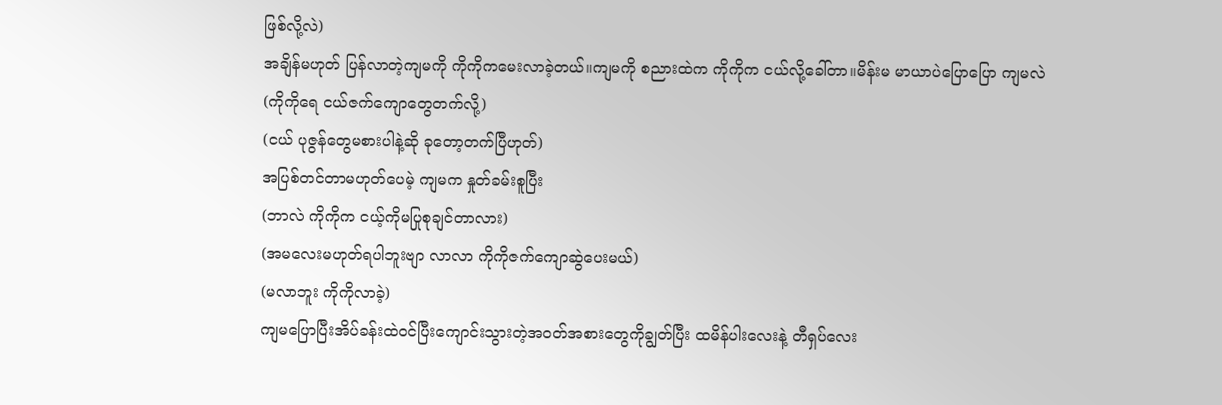ဖြစ်လို့လဲ)
အချိန်မဟုတ် ပြန်လာတဲ့ကျမကို ကိုကိုကမေးလာခဲ့တယ်။ကျမကို စညားထဲက ကိုကိုက ငယ်လို့ခေါ်တာ။မိန်းမ မာယာပဲပြောပြော ကျမလဲ
(ကိုကိုရေ ငယ်ဇက်ကျောတွေတက်လို့)
(ငယ် ပုဇွန်တွေမစားပါနဲ့ဆို ခုတော့တက်ပြီဟုတ်)
အပြစ်တင်တာမဟုတ်ပေမဲ့ ကျမက နှုတ်ခမ်းစူပြီး
(ဘာလဲ ကိုကိုက ငယ့်ကိုမပြုစုချင်တာလား)
(အမလေးမဟုတ်ရပါဘူးဗျာ လာလာ ကိုကိုဇက်ကျောဆွဲပေးမယ်)
(မလာဘူး ကိုကိုလာခဲ့)
ကျမပြောပြီးအိပ်ခန်းထဲဝင်ပြီးကျောင်းသွားတဲ့အဝတ်အစားတွေကိုချွတ်ပြီး ထမိန်ပါးလေးနဲ့ တီရှပ်လေး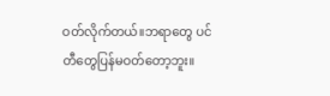ဝတ်လိုက်တယ်။ဘရာတွေ ပင်တီတွေပြန်မဝတ်တော့ဘူး။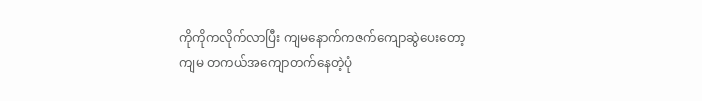ကိုကိုကလိုက်လာပြီး ကျမနောက်ကဇက်ကျောဆွဲပေးတော့ ကျမ တကယ်အကျောတက်နေတဲ့ပုံ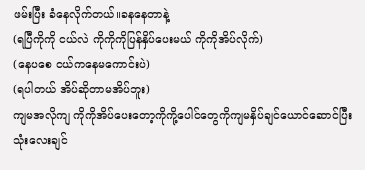ဖမ်းပြီး ခံနေလိုက်တယ်။ခနနေတာနဲ့
(ရပြီကိုကို ငယ်လဲ ကိုကိုကိုပြန်နှိပ်ပေးမယ် ကိုကိုအိပ်လိုက်)
(နေပစေ ငယ်ကနေမကောင်းပဲ)
(ရပါတယ် အိပ်ဆိုတာမအိပ်ဘူး)
ကျမအလိုကျ ကိုကိုအိပ်ပေးတော့ကိုကို့ပေါင်တွေကိုကျမနှိပ်ချင်ယောင်ဆောင်ပြီး သုံးလေးချင်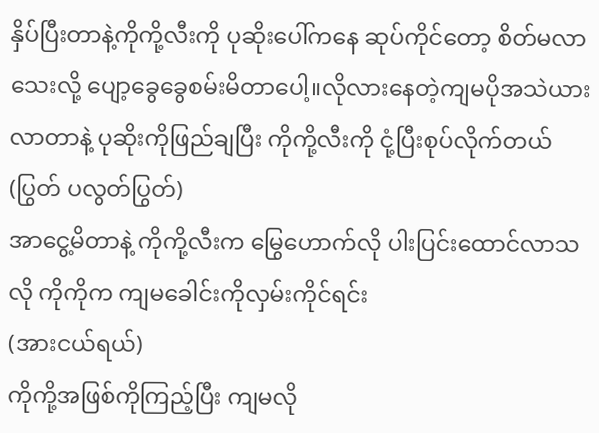နှိပ်ပြီးတာနဲ့ကိုကို့လီးကို ပုဆိုးပေါ်ကနေ ဆုပ်ကိုင်တော့ စိတ်မလာသေးလို့ ပျော့ခွေခွေစမ်းမိတာပေါ့။လိုလားနေတဲ့ကျမပိုအသဲယားလာတာနဲ့ ပုဆိုးကိုဖြည်ချပြီး ကိုကို့လီးကို ငုံ့ပြီးစုပ်လိုက်တယ်
(ပြွတ် ပလွတ်ပြွတ်)
အာငွေ့မိတာနဲ့ ကိုကို့လီးက မြွေဟောက်လို ပါးပြင်းထောင်လာသလို ကိုကိုက ကျမခေါင်းကိုလှမ်းကိုင်ရင်း
(အားငယ်ရယ်)
ကိုကို့အဖြစ်ကိုကြည့်ပြီး ကျမလို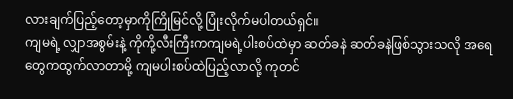လားချက်ပြည့်တော့မှာကိုကြိုမြင်လို့ ပြုံးလိုက်မပါတယ်ရှင်။
ကျမရဲ့ လျှာအစွမ်းနဲ့ ကိုကို့လီးကြီးကကျမရဲ့ပါးစပ်ထဲမှာ ဆတ်ခနဲ ဆတ်ခနဲဖြစ်သွားသလို အရေတွေကထွက်လာတာမို့ ကျမပါးစပ်ထဲပြည့်လာလို့ ကုတင်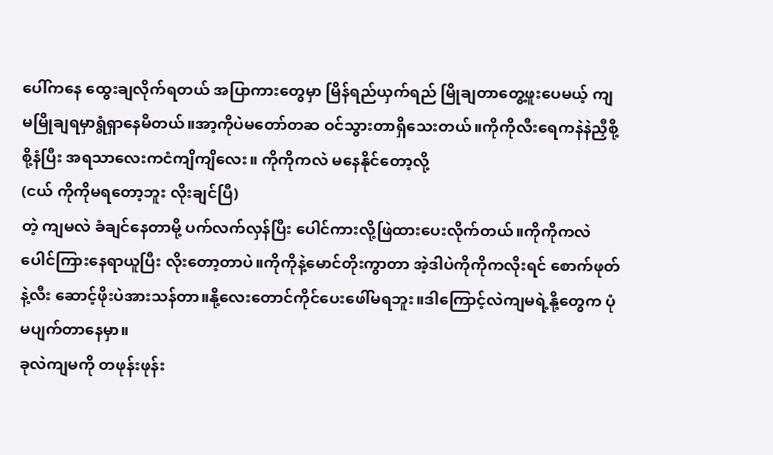ပေါ်ကနေ ထွေးချလိုက်ရတယ် အပြာကားတွေမှာ မြိန်ရည်ယှက်ရည် မြိုချတာတွေ့ဖူးပေမယ့် ကျမမြိုချရမှာရွံရှာနေမိတယ်။အာ့ကိုပဲမတော်တဆ ဝင်သွားတာရှိသေးတယ်။ကိုကိုလီးရေကနဲနဲညှီစို့စို့နံပြီး အရသာလေးကငံကျိကျိလေး။ ကိုကိုကလဲ မနေနိုင်တော့လို့
(ငယ် ကိုကိုမရတော့ဘူး လိုးချင်ပြီ)
တဲ့ ကျမလဲ ခံချင်နေတာမို့ ပက်လက်လှန်ပြီး ပေါင်ကားလို့ဖြဲထားပေးလိုက်တယ်။ကိုကိုကလဲ ပေါင်ကြားနေရာယူပြီး လိုးတော့တာပဲ။ကိုကိုနဲ့မောင်တိုးကွာတာ အဲ့ဒါပဲကိုကိုကလိုးရင် စောက်ဖုတ်နဲ့လီး ဆောင့်ဖိုးပဲအားသန်တာ။နို့လေးတောင်ကိုင်ပေးဖေါ်မရဘူး။ဒါကြောင့်လဲကျမရဲ့နို့တွေက ပုံမပျက်တာနေမှာ။
ခုလဲကျမကို တဖုန်းဖုန်း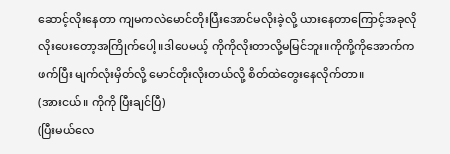ဆောင့်လိုးနေတာ ကျမကလဲမောင်တိုးပြီးအောင်မလိုးခဲ့လို့ ယားနေတာကြောင့်အခုလို လိုးပေးတော့အကြိုက်ပေါ့။ဒါပေမယ့် ကိုကိုလိုးတာလို့မမြင်ဘူး။ကိုကို့ကိုအောက်ကဖက်ပြီး မျက်လုံးမှိတ်လို့ မောင်တိုးလိုးတယ်လို့ စိတ်ထဲတွေးနေလိုက်တာ။
(အားငယ်။ ကိုကို ပြီးချင်ပြီ)
(ပြီးမယ်လေ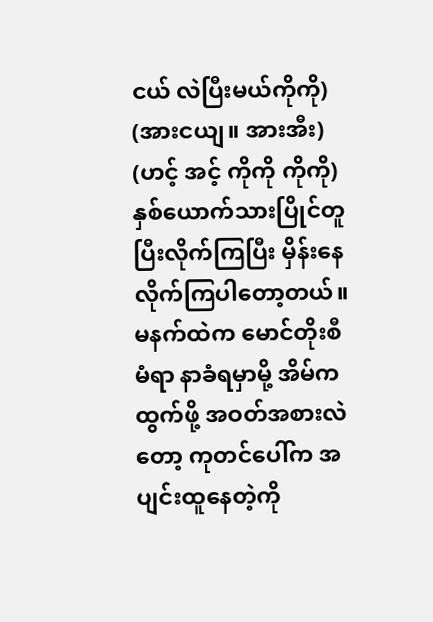ငယ် လဲပြီးမယ်ကိုကို)
(အားငယျ။ အားအီး)
(ဟင့် အင့် ကိုကို ကိုကို)
နှစ်ယောက်သားပြိုင်တူပြီးလိုက်ကြပြီး မှိန်းနေလိုက်ကြပါတော့တယ်။
မနက်ထဲက မောင်တိုးစီမံရာ နာခံရမှာမို့ အိမ်ကထွက်ဖို့ အဝတ်အစားလဲတော့ ကုတင်ပေါ်က အပျင်းထူနေတဲ့ကို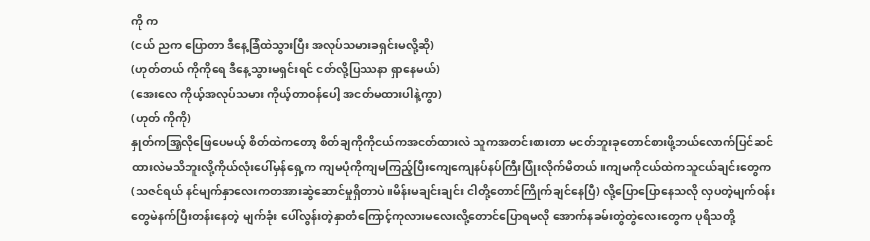ကို က
(ငယ် ညက ပြောတာ ဒီနေ့ခြံထဲသွားပြီး အလုပ်သမားခရှင်းမလို့ဆို)
(ဟုတ်တယ် ကိုကိုရေ ဒီနေ့သွားမရှင်းရင် ငတ်လို့ပြဿနာ ရှာနေမယ်)
(အေးလေ ကိုယ့်အလုပ်သမား ကိုယ့်တာဝန်ပေါ့ အငတ်မထားပါနဲ့ကွာ)
(ဟုတ် ကိုကို)
နှုတ်ကအြ့လိုဖြေပေမယ့် စိတ်ထဲကတော့ စိတ်ချကိုကိုငယ်ကအငတ်ထားလဲ သူကအတင်းစားတာ မငတ်ဘူးခုတောင်စားဖို့ဘယ်လောက်ပြင်ဆင်ထားလဲမသိဘူးလို့ကိုယ်လုံးပေါ်မှန်ရှေ့က ကျမပုံကိုကျမကြည့်ပြီးကျေကျေနပ်နပ်ကြီးပြုံးလိုက်မိတယ်။ကျမကိုငယ်ထဲကသူငယ်ချင်းတွေက(သဇင်ရယ် နင်မျက်နှာလေးကတအားဆွဲဆောင်မှုရှိတာပဲ။မိန်းမချင်းချင်း ငါတို့တောင်ကြိုက်ချင်နေပြီ) လို့ပြောပြောနေသလို လှပတဲ့မျက်ဝန်းတွေမဲနက်ပြီးတန်းနေတဲ့ မျက်ခုံး ပေါ်လွန်းတဲ့နှာတံကြောင့်ကုလားမလေးလို့တောင်ပြောရမလို အောက်နခမ်းတွဲတွဲလေးတွေက ပုရိသတို့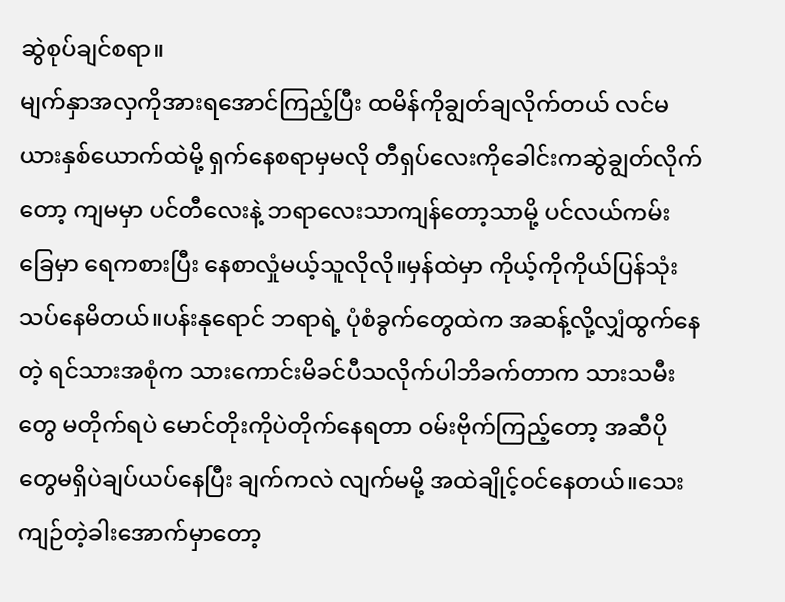ဆွဲစုပ်ချင်စရာ။
မျက်နှာအလှကိုအားရအောင်ကြည့်ပြီး ထမိန်ကိုချွတ်ချလိုက်တယ် လင်မယားနှစ်ယောက်ထဲမို့ ရှက်နေစရာမှမလို တီရှပ်လေးကိုခေါင်းကဆွဲချွတ်လိုက်တော့ ကျမမှာ ပင်တီလေးနဲ့ ဘရာလေးသာကျန်တော့သာမို့ ပင်လယ်ကမ်းခြေမှာ ရေကစားပြီး နေစာလှုံမယ့်သူလိုလို။မှန်ထဲမှာ ကိုယ့်ကိုကိုယ်ပြန်သုံးသပ်နေမိတယ်။ပန်းနုရောင် ဘရာရဲ့ ပုံစံခွက်တွေထဲက အဆန့်လို့လျှံထွက်နေတဲ့ ရင်သားအစုံက သားကောင်းမိခင်ပီသလိုက်ပါဘိခက်တာက သားသမီးတွေ မတိုက်ရပဲ မောင်တိုးကိုပဲတိုက်နေရတာ ဝမ်းဗိုက်ကြည့်တော့ အဆီပိုတွေမရှိပဲချပ်ယပ်နေပြီး ချက်ကလဲ လျက်မမို့ အထဲချိုင့်ဝင်နေတယ်။သေးကျဉ်တဲ့ခါးအောက်မှာတော့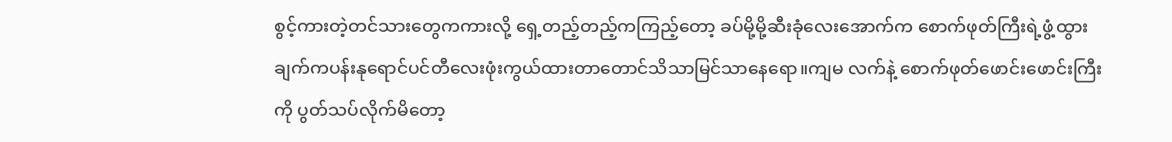စွင့်ကားတဲ့တင်သားတွေကကားလို့ ရှေ့တည့်တည့်ကကြည့်တော့ ခပ်မို့မို့ဆီးခုံလေးအောက်က စောက်ဖုတ်ကြီးရဲ့ဖွံ့ထွားချက်ကပန်းနုရောင်ပင်တီလေးဖုံးကွယ်ထားတာတောင်သိသာမြင်သာနေရော။ကျမ လက်နဲ့ စောက်ဖုတ်ဖောင်းဖောင်းကြီးကို ပွတ်သပ်လိုက်မိတော့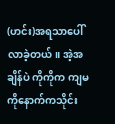(ဟင်း)အရသာပေါ်လာခဲ့တယ်။ အဲ့အချိန်ပဲ ကိုကိုက ကျမကိုနောက်ကသိုင်း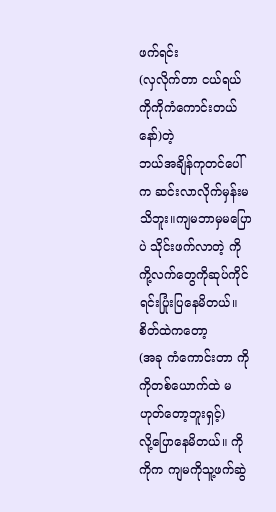ဖက်ရင်း
(လှလိုက်တာ ငယ်ရယ် ကိုကိုကံကောင်းတယ်နော်)တဲ့
ဘယ်အချိန်ကုတင်ပေါ်က ဆင်းလာလိုက်မှန်းမသိဘူး။ကျမဘာမှမပြောပဲ သိုင်းဖက်လာတဲ့ ကိုကို့လက်တွေကိုဆုပ်ကိုင်ရင်းပြုံးပြနေမိတယ်။စိတ်ထဲကတော့
(အခု ကံကောင်းတာ ကိုကိုတစ်ယောက်ထဲ မဟုတ်တော့ဘူးရှင့်)
လို့ပြောနေမိတယ်။ ကိုကိုက ကျမကိုသူ့ဖက်ဆွဲ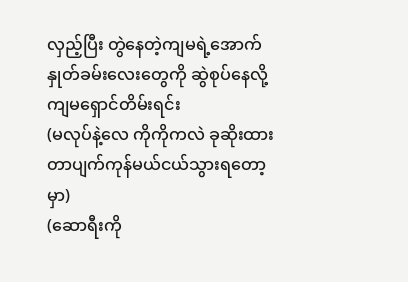လှည့်ပြီး တွဲနေတဲ့ကျမရဲ့အောက်နှုတ်ခမ်းလေးတွေကို ဆွဲစုပ်နေလို့ ကျမရှောင်တိမ်းရင်း
(မလုပ်နဲ့လေ ကိုကိုကလဲ ခုဆိုးထားတာပျက်ကုန်မယ်ငယ်သွားရတော့မှာ)
(ဆောရီးကို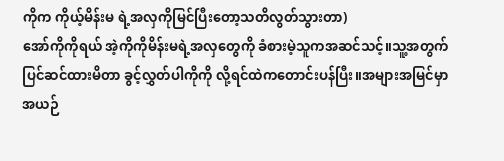ကိုက ကိုယ့်မိန်းမ ရဲ့အလှကိုမြင်ပြီးတော့သတိလွတ်သွားတာ)
အော်ကိုကိုရယ် အဲ့ကိုကိုမိန်းမရဲ့အလှတွေကို ခံစားမဲ့သူကအဆင်သင့်။သူ့အတွက်ပြင်ဆင်ထားမိတာ ခွင့်လွှတ်ပါကိုကို လို့ရင်ထဲကတောင်းပန်ပြီး။အများအမြင်မှာအယဉ်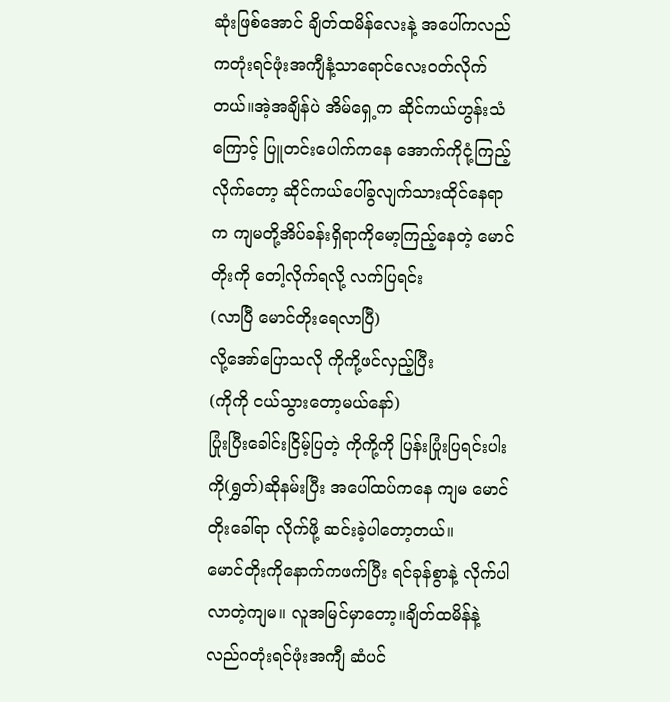ဆုံးဖြစ်အောင် ချိတ်ထမိန်လေးနဲ့ အပေါ်ကလည်ကတုံးရင်ဖုံးအကျီနံ့သာရောင်လေးဝတ်လိုက်တယ်။အဲ့အချိန်ပဲ အိမ်ရှေ့က ဆိုင်ကယ်ဟွန်းသံကြောင့် ပြူတင်းပေါက်ကနေ အောက်ကိုငုံ့ကြည့်လိုက်တော့ ဆိုင်ကယ်ပေါ်ခွလျက်သားထိုင်နေရာက ကျမတို့အိပ်ခန်းရှိရာကိုမော့ကြည့်နေတဲ့ မောင်တိုးကို တေါ့လိုက်ရလို့ လက်ပြရင်း
(လာပြီ မောင်တိုးရေလာပြီ)
လို့အော်ပြောသလို ကိုကို့ဖင်လှည့်ပြီး
(ကိုကို ငယ်သွားတော့မယ်နော်)
ပြုံးပြီးခေါင်းငြိမ့်ပြတဲ့ ကိုကို့ကို ပြန်းပြုံးပြရင်းပါးကို(ရွှတ်)ဆိုနမ်းပြီး အပေါ်ထပ်ကနေ ကျမ မောင်တိုးခေါ်ရာ လိုက်ဖို့ ဆင်းခဲ့ပါတော့တယ်။
မောင်တိုးကိုနောက်ကဖက်ပြီး ရင်ခုန်စွာနဲ့ လိုက်ပါလာတဲ့ကျမ။ လူအမြင်မှာတော့။ချိတ်ထမိန်နဲ့လည်ဂတုံးရင်ဖုံးအကျီ ဆံပင်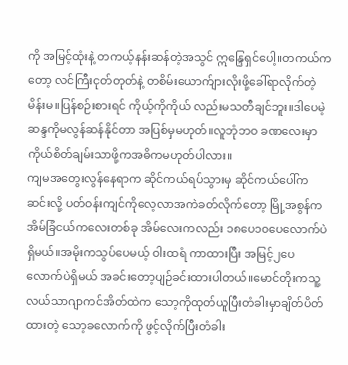ကို အမြင့်ထုံးနဲ့ တကယ့်နန်းဆန်တဲ့အသွင် ဣန္ဒြေရှင်ပေါ့။တကယ်ကတော့ လင်ကြီးငုတ်တုတ်နဲ့ တစိမ်းယောက်ျားလိုးဖို့ခေါ်ရာလိုက်တဲ့မိန်းမ။ပြန်စဉ်းစားရင် ကိုယ့်ကိုကိုယ် လည်းမသတီချင်ဘူး။ဒါပေမဲ့ ဆန္ဒကိုမလွန်ဆန်နိုင်တာ အပြစ်မှမဟုတ်။လူဘုံဘဝ ခဏလေးမှာ ကိုယ်စိတ်ချမ်းသာဖို့ကအဓိကမဟုတ်ပါလား။
ကျမအတွေးလွန်နေရာက ဆိုင်ကယ်ရပ်သွားမှ ဆိုင်ကယ်ပေါ်ကဆင်းလို့ ပတ်ဝန်းကျင်ကိုလေ့လာအကဲခတ်လိုက်တော့ မြို့အစွန်က အိမ်ခြံငယ်ကလေးတစ်ခု အိမ်လေးကလည်း ၁၈ပေ၁၀ပေလောက်ပဲရှိမယ်။အမိုးကသွပ်ပေမယ့် ဝါးထရံ ကာထားပြီး အမြင့်၂ပေလောက်ပဲရှိမယ် အခင်းတော့ပျဉ်ခင်းထားပါတယ်။မောင်တိုးကသူ့လယ်သာဂျာကင်အိတ်ထဲက သော့ကိုထုတ်ယူပြီးတံခါးမှာချိတ်ပိတ်ထားတဲ့ သော့ခလောက်ကို ဖွင့်လိုက်ပြီးတံခါး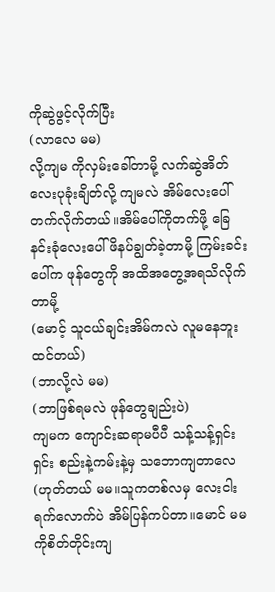ကိုဆွဲဖွင့်လိုက်ပြီး
(လာလေ မမ)
လို့ကျမ ကိုလှမ်းခေါ်တာမို့ လက်ဆွဲအိတ်လေးပုခုံးချိတ်လို့ ကျမလဲ အိမ်လေးပေါ်တက်လိုက်တယ်။အိမ်ပေါ်ကိုတက်ဖို့ ခြေနင်းခုံလေးပေါ် ဖိနပ်ချွတ်ခဲ့တာမို့ ကြမ်းခင်းပေါ်က ဖုန်တွေကို အထိအတွေ့အရသိလိုက်တာမို့
(မောင့် သူငယ်ချင်းအိမ်ကလဲ လူမနေဘူးထင်တယ်)
(ဘာလို့လဲ မမ)
(ဘာဖြစ်ရမလဲ ဖုန်တွေချည်းပဲ)
ကျမက ကျောင်းဆရာမပီပီ သန့်သန့်ရှင်းရှင်း စည်းနဲ့ကမ်းနဲ့မှ သဘောကျတာလေ
(ဟုတ်တယ် မမ။သူကတစ်လမှ လေးငါးရက်လောက်ပဲ အိမ်ပြန်ကပ်တာ။မောင် မမကိုစိတ်တိုင်းကျ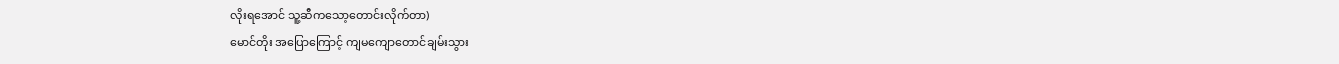လိုးရအောင် သူ့ဆီကသော့တောင်းလိုက်တာ)
မောင်တိုး အပြောကြောင့် ကျမကျောတောင်ချမ်းသွား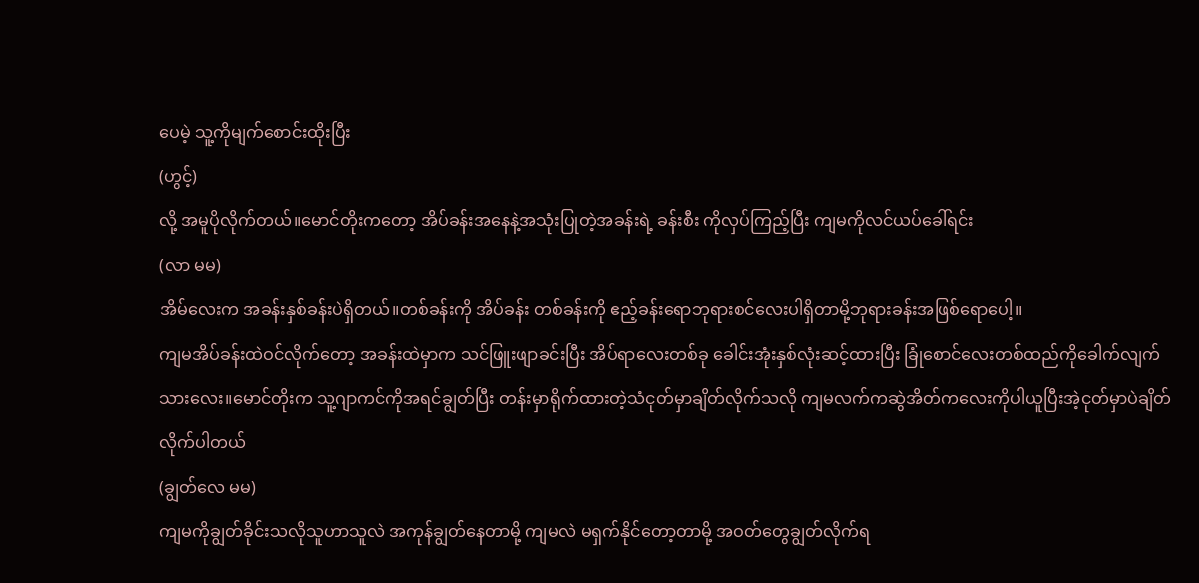ပေမဲ့ သူ့ကိုမျက်စောင်းထိုးပြီး
(ဟွင့်)
လို့ အမူပိုလိုက်တယ်။မောင်တိုးကတော့ အိပ်ခန်းအနေနဲ့အသုံးပြုတဲ့အခန်းရဲ့ ခန်းစီး ကိုလှပ်ကြည့်ပြီး ကျမကိုလင်ယပ်ခေါ်ရင်း
(လာ မမ)
အိမ်လေးက အခန်းနှစ်ခန်းပဲရှိတယ်။တစ်ခန်းကို အိပ်ခန်း တစ်ခန်းကို ဧည့်ခန်းရောဘုရားစင်လေးပါရှိတာမို့ဘုရားခန်းအဖြစ်ရောပေါ့။
ကျမအိပ်ခန်းထဲဝင်လိုက်တော့ အခန်းထဲမှာက သင်ဖြူးဖျာခင်းပြီး အိပ်ရာလေးတစ်ခု ခေါင်းအုံးနှစ်လုံးဆင့်ထားပြီး ခြုံစောင်လေးတစ်ထည်ကိုခေါက်လျက်
သားလေး။မောင်တိုးက သူ့ဂျာကင်ကိုအရင်ချွတ်ပြီး တန်းမှာရိုက်ထားတဲ့သံငုတ်မှာချိတ်လိုက်သလို ကျမလက်ကဆွဲအိတ်ကလေးကိုပါယူပြီးအဲ့ငုတ်မှာပဲချိတ်လိုက်ပါတယ်
(ချွတ်လေ မမ)
ကျမကိုချွတ်ခိုင်းသလိုသူဟာသူလဲ အကုန်ချွတ်နေတာမို့ ကျမလဲ မရှက်နိုင်တော့တာမို့ အဝတ်တွေချွတ်လိုက်ရ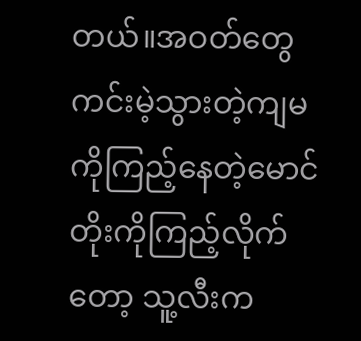တယ်။အဝတ်တွေကင်းမဲ့သွားတဲ့ကျမကိုကြည့်နေတဲ့မောင်တိုးကိုကြည့်လိုက်တော့ သူ့လီးက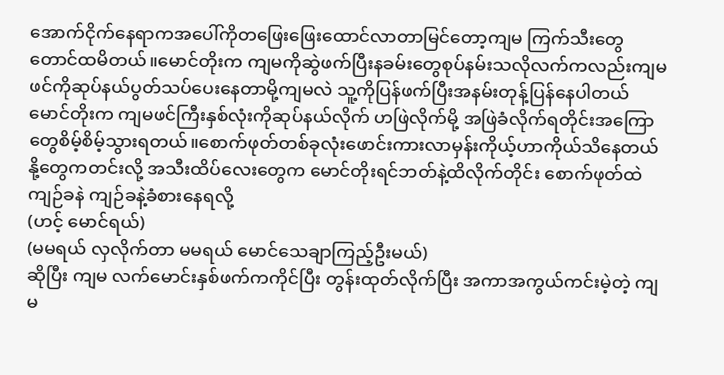အောက်ငိုက်နေရာကအပေါ်ကိုတဖြေးဖြေးထောင်လာတာမြင်တော့ကျမ ကြက်သီးတွေတောင်ထမိတယ်။မောင်တိုးက ကျမကိုဆွဲဖက်ပြီးနခမ်းတွေစုပ်နမ်းသလိုလက်ကလည်းကျမဖင်ကိုဆုပ်နယ်ပွတ်သပ်ပေးနေတာမို့ကျမလဲ သူ့ကိုပြန်ဖက်ပြီးအနမ်းတုန့်ပြန်နေပါတယ် မောင်တိုးက ကျမဖင်ကြီးနှစ်လုံးကိုဆုပ်နယ်လိုက် ဟဖြဲလိုက်မို့ အဖြဲခံလိုက်ရတိုင်းအကြောတွေစိမ့်စိမ့်သွားရတယ်။စောက်ဖုတ်တစ်ခုလုံးဖောင်းကားလာမှန်းကိုယ့်ဟာကိုယ်သိနေတယ် နို့တွေကတင်းလို့ အသီးထိပ်လေးတွေက မောင်တိုးရင်ဘတ်နဲ့ထိလိုက်တိုင်း စောက်ဖုတ်ထဲ ကျဉ်ခနဲ ကျဉ်ခနဲ့ခံစားနေရလို့
(ဟင့် မောင်ရယ်)
(မမရယ် လှလိုက်တာ မမရယ် မောင်သေချာကြည့်ဦးမယ်)
ဆိုပြီး ကျမ လက်မောင်းနှစ်ဖက်ကကိုင်ပြီး တွန်းထုတ်လိုက်ပြီး အကာအကွယ်ကင်းမဲ့တဲ့ ကျမ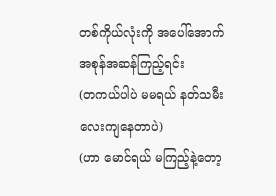တစ်ကိုယ်လုံးကို အပေါ်အောက် အစုန်အဆန်ကြည့်ရင်း
(တကယ်ပါပဲ မမရယ် နတ်သမီးလေးကျနေတာပဲ)
(ဟာ မောင်ရယ် မကြည့်နဲ့တော့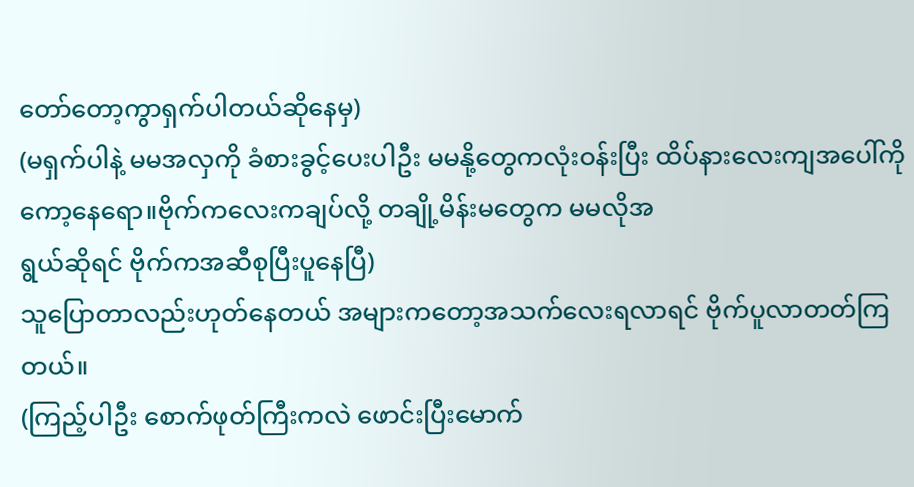တော်တော့ကွာရှက်ပါတယ်ဆိုနေမှ)
(မရှက်ပါနဲ့ မမအလှကို ခံစားခွင့်ပေးပါဦး မမနို့တွေကလုံးဝန်းပြီး ထိပ်နားလေးကျအပေါ်ကိုကော့နေရော။ဗိုက်ကလေးကချပ်လို့ တချို့မိန်းမတွေက မမလိုအ
ရွယ်ဆိုရင် ဗိုက်ကအဆီစုပြီးပူနေပြီ)
သူပြောတာလည်းဟုတ်နေတယ် အများကတော့အသက်လေးရလာရင် ဗိုက်ပူလာတတ်ကြတယ်။
(ကြည့်ပါဦး စောက်ဖုတ်ကြီးကလဲ ဖောင်းပြီးမောက်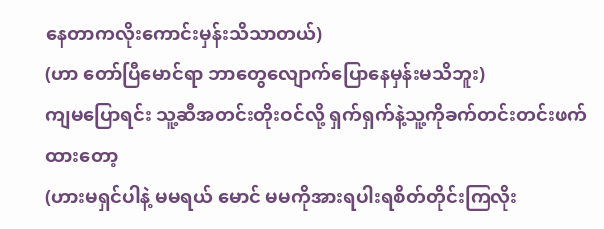နေတာကလိုးကောင်းမှန်းသိသာတယ်)
(ဟာ တော်ပြီမောင်ရာ ဘာတွေလျောက်ပြောနေမှန်းမသိဘူး)
ကျမပြောရင်း သူ့ဆီအတင်းတိုးဝင်လို့ ရှက်ရှက်နဲ့သူ့ကိုခက်တင်းတင်းဖက်ထားတော့
(ဟားမရှင်ပါနဲ့ မမရယ် မောင် မမကိုအားရပါးရစိတ်တိုင်းကြလိုး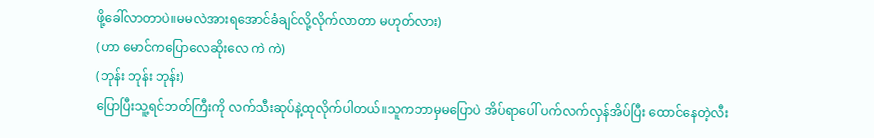ဖို့ခေါ်လာတာပဲ။မမလဲအားရအောင်ခံချင်လို့လိုက်လာတာ မဟုတ်လား)
(ဟာ မောင်ကပြောလေဆိုးလေ ကဲ ကဲ)
(ဘုန်း ဘုန်း ဘုန်း)
ပြောပြီးသူ့ရင်ဘတ်ကြီးကို လက်သီးဆုပ်နဲ့ထုလိုက်ပါတယ်။သူကဘာမှမပြောပဲ အိပ်ရာပေါ် ပက်လက်လှန်အိပ်ပြီး ထောင်နေတဲ့လီး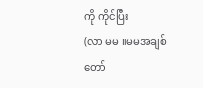ကို ကိုင်ပြီး
(လာ မမ ။မမအချစ်တော်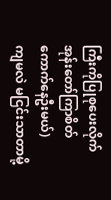ကြီးကိုပြုစုပေးလိုက်အုန်းတော်ကြာစိတ်ကောက်နေဦးမယ်)
ကျမလဲ မငြင်းသာတာမို့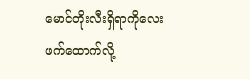မောင်တိုးလီးရှိရာကိုလေး ဖက်ထောက်လို့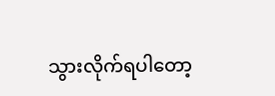သွားလိုက်ရပါတော့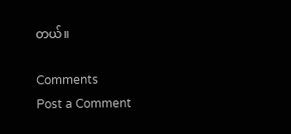တယ်။

Comments
Post a Comment